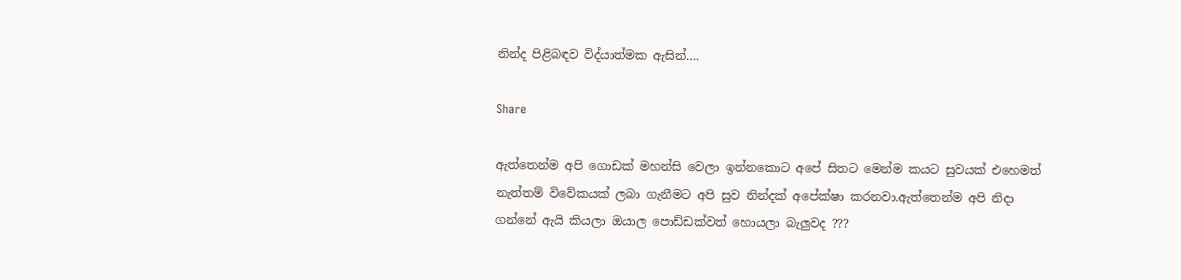නින්ද පිළිබඳව විද්යාත්මක ඇසින්….

Share

ඇත්තෙන්ම අපි ගොඩක් මහන්සි වෙලා ඉන්නකොට අපේ සිතට මෙන්ම කයට සුවයක් එහෙමත් නැත්තම් විවේකයක් ලබා ගැනීමට අපි සුව නින්දක් අපේක්ෂා කරනවා.ඇත්තෙන්ම අපි නිදා ගන්නේ ඇයි කියලා ඔයාල පොඩ්ඩක්වත් හොයලා බැලුවද ???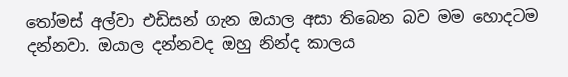තෝමස් අල්වා එඩිසන් ගැන ඔයාල අසා තිබෙන බව මම හොදටම දන්නවා. ඔයාල දන්නවද ඔහු නින්ද කාලය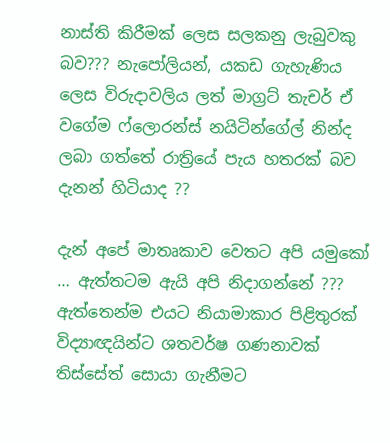නාස්ති කිරීමක් ලෙස සලකනු ලැබුවකු බව??? නැපෝලියන්, යකඩ ගැහැණිය ලෙස විරුදාවලිය ලත් මාග්‍රට් තැචර් ඒ වගේම ෆ්ලොරන්ස් නයිටින්ගේල් නින්ද ලබා ගත්තේ රාත්‍රියේ පැය හතරක් බව දැනන් හිටියාද ??

දැන් අපේ මාතෘකාව වෙතට අපි යමුකෝ … ඇත්තටම ඇයි අපි නිදාගන්නේ ??? ඇත්තෙන්ම එයට නියාමාකාර පිළිතුරක් විද්‍යාඥයින්ට ශතවර්ෂ ගණනාවක් තිස්සේත් සොයා ගැනීමට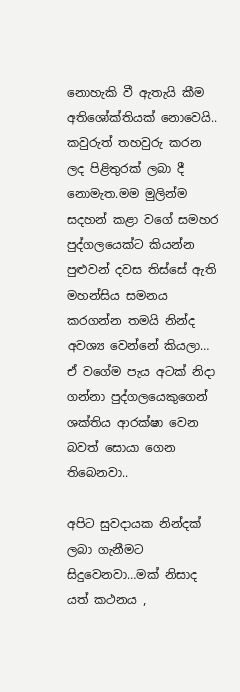නොහැකි වී ඇතැයි කීම අතිශෝක්තියක් නොවෙයි.. කවුරුත් තහවුරු කරන ලද පිළිතුරක් ලබා දී නොමැත.මම මුලින්ම සදහන් කළා වගේ සමහර පුද්ගලයෙක්ට කියන්න පුළුවන් දවස තිස්සේ ඇති මහන්සිය සමනය කරගන්න තමයි නින්ද අවශ්‍ය වෙන්නේ කියලා… ඒ වගේම පැය අටක් නිදා ගන්නා පුද්ගලයෙකුගෙන් ශක්තිය ආරක්ෂා වෙන බවත් සොයා ගෙන තිබෙනවා..

අපිට සුවදායක නින්දක් ලබා ගැනීමට සිදුවෙනවා…මක් නිසාද යත් කථනය ,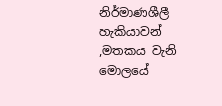නිර්මාණශීලී හැකියාවන් ,මතකය වැනි මොලයේ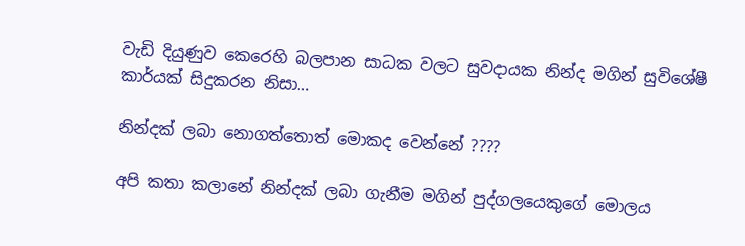වැඩි දියුණුව කෙරෙහි බලපාන සාධක වලට සුවදායක නින්ද මගින් සුවිශේෂී කාර්යක් සිදුකරන නිසා…

නින්දක් ලබා නොගත්තොත් මොකද වෙන්නේ ????

අපි කතා කලානේ නින්දක් ලබා ගැනීම මගින් පුද්ගලයෙකුගේ මොලය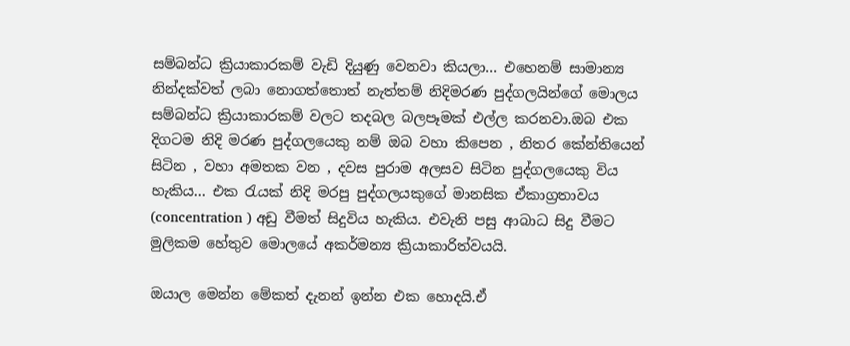සම්බන්ධ ක්‍රියාකාරකම් වැඩි දියුණු වෙනවා කියලා… එහෙනම් සාමාන්‍ය නින්දක්වත් ලබා නොගත්තොත් නැත්තම් නිදිමරණ පුද්ගලයින්ගේ මොලය සම්බන්ධ ක්‍රියාකාරකම් වලට තදබල බලපෑමක් එල්ල කරනවා.ඔබ එක දිගටම නිදි මරණ පුද්ගලයෙකු නම් ඔබ වහා කිපෙන , නිතර කේන්තියෙන් සිටින , වහා අමතක වන , දවස පුරාම අලසව සිටින පුද්ගලයෙකු විය හැකිය… එක රැයක් නිදි මරපු පුද්ගලයකුගේ මානසික ඒකාග්‍රතාවය (concentration ) අඩු වීමත් සිදුවිය හැකිය. එවැනි පසු ආබාධ සිදු වීමට මුලිකම හේතුව මොලයේ අකර්මන්‍ය ක්‍රියාකාරිත්වයයි.

ඔයාල මෙන්න මේකත් දැනන් ඉන්න එක හොදයි.ඒ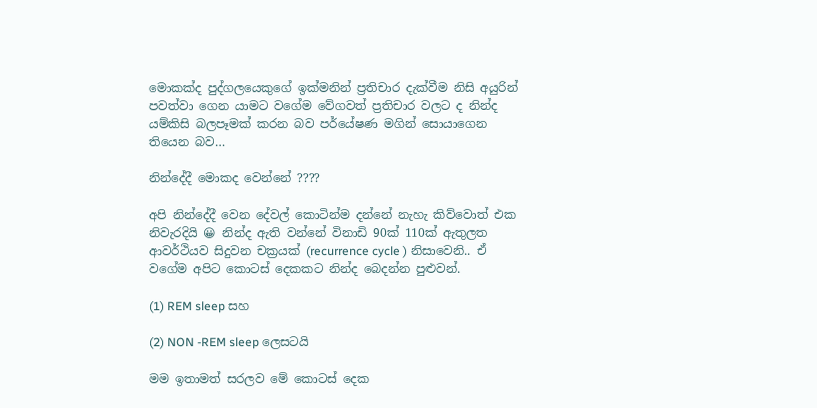මොකක්ද පුද්ගලයෙකුගේ ඉක්මනින් ප්‍රතිචාර දැක්වීම නිසි අයුරින් පවත්වා ගෙන යාමට වගේම වේගවත් ප්‍රතිචාර වලට ද නින්ද යම්කිසි බලපෑමක් කරන බව පර්යේෂණ මගින් සොයාගෙන තියෙන බව…

නින්දේදී මොකද වෙන්නේ ????

අපි නින්දේදී වෙන දේවල් කොටින්ම දන්නේ නැහැ කිව්වොත් එක නිවැරදියි 😀 නින්ද ඇති වන්නේ විනාඩි 90ක් 110ක් ඇතුලත ආවර්ථියව සිදුවන චක්‍රයක් (recurrence cycle ) නිසාවෙනි.. ඒ වගේම අපිට කොටස් දෙකකට නින්ද බෙදන්න පුළුවන්.

(1) REM sleep සහ

(2) NON -REM sleep ලෙසටයි

මම ඉතාමත් සරලව මේ කොටස් දෙක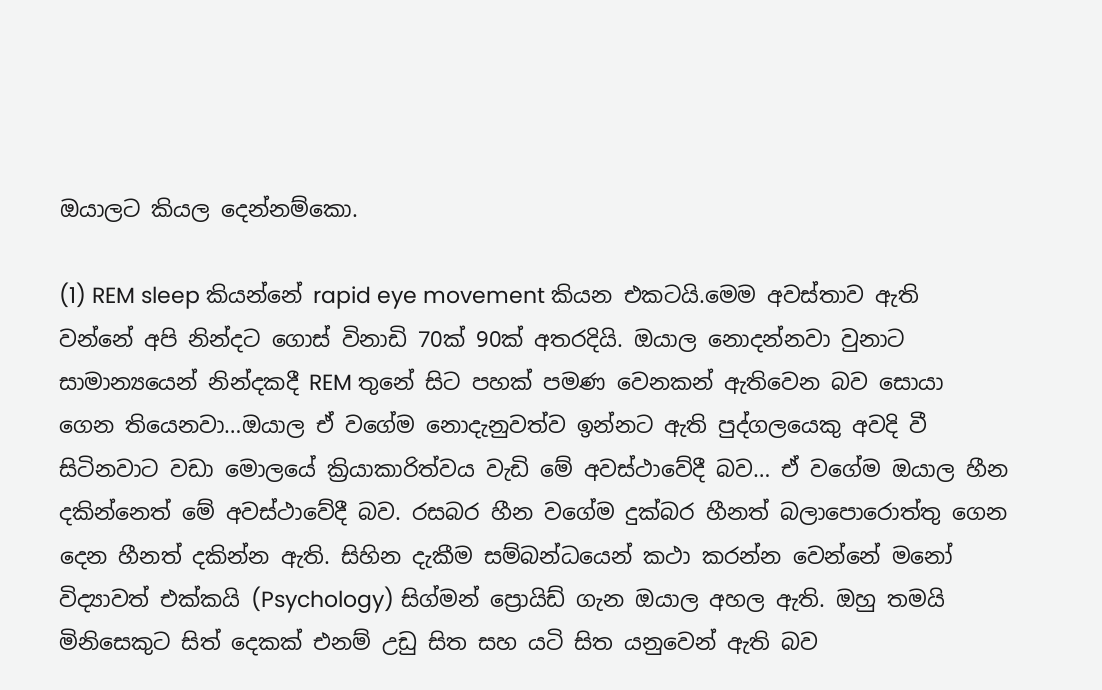ඔයාලට කියල දෙන්නම්කො.

(1) REM sleep කියන්නේ rapid eye movement කියන එකටයි.මෙම අවස්තාව ඇති වන්නේ අපි නින්දට ගොස් විනාඩි 70ක් 90ක් අතරදියි. ඔයාල නොදන්නවා වුනාට සාමාන්‍යයෙන් නින්දකදී REM තුනේ සිට පහක් පමණ වෙනකන් ඇතිවෙන බව සොයා ගෙන තියෙනවා…ඔයාල ඒ වගේම නොදැනුවත්ව ඉන්නට ඇති පුද්ගලයෙකු අවදි වී සිටිනවාට වඩා මොලයේ ක්‍රියාකාරිත්වය වැඩි මේ අවස්ථාවේදී බව… ඒ වගේම ඔයාල හීන දකින්නෙත් මේ අවස්ථාවේදී බව. රසබර හීන වගේම දුක්බර හීනත් බලාපොරොත්තු ගෙන දෙන හීනත් දකින්න ඇති. සිහින දැකීම සම්බන්ධයෙන් කථා කරන්න වෙන්නේ මනෝ විද්‍යාවත් එක්කයි (Psychology) සිග්මන් ප්‍රොයිඩ් ගැන ඔයාල අහල ඇති. ඔහු තමයි මිනිසෙකුට සිත් දෙකක් එනම් උඩු සිත සහ යටි සිත යනුවෙන් ඇති බව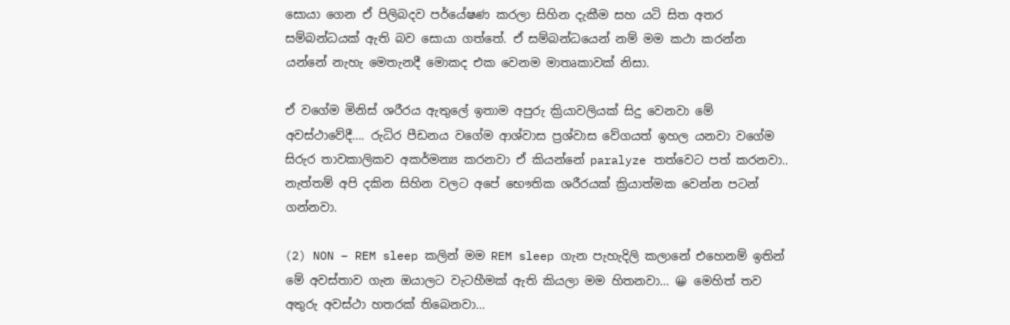සොයා ගෙන ඒ පිලිබදව පර්යේෂණ කරලා සිහින දැකීම සහ යටි සිත අතර සම්බන්ධයක් ඇති බව සොයා ගත්තේ. ඒ සම්බන්ධයෙන් නම් මම කථා කරන්න යන්නේ නැහැ මෙතැනදී මොකද එක වෙනම මාතෘකාවක් නිසා.

ඒ වගේම මිනිස් ශරීරය ඇතුලේ ඉතාම අපුරු ක්‍රියාවලියක් සිදු වෙනවා මේ අවස්ථාවේදී…. රුධිර පීඩනය වගේම ආශ්වාස ප්‍රශ්වාස වේගයත් ඉහල යනවා වගේම සිරුර තාවකාලිකව අකර්මන්‍ය කරනවා ඒ කියන්නේ paralyze තත්වෙට පත් කරනවා.. නැත්තම් අපි දකින සිහින වලට අපේ භෞතික ශරීරයක් ක්‍රියාත්මක වෙන්න පටන් ගන්නවා.

(2) NON – REM sleep කලින් මම REM sleep ගැන පැහැදිලි කලානේ එහෙනම් ඉතින් මේ අවස්තාව ගැන ඔයාලට වැටහීමක් ඇති කියලා මම හිතනවා… 😀 මෙහිත් තව අතුරු අවස්ථා හතරක් තිබෙනවා…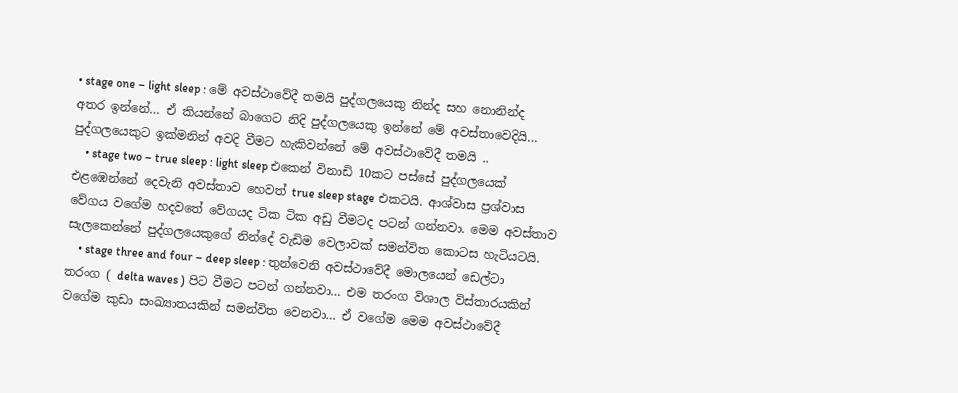• stage one – light sleep : මේ අවස්ථාවේදී තමයි පුද්ගලයෙකු නින්ද සහ නොනින්ද අතර ඉන්නේ… ඒ කියන්නේ බාගෙට නිදි පුද්ගලයෙකු ඉන්නේ මේ අවස්තාවෙදියි… පුද්ගලයෙකුට ඉක්මනින් අවදි වීමට හැකිවන්නේ මේ අවස්ථාවේදී තමයි ..
    • stage two – true sleep : light sleep එකෙන් විනාඩි 10කට පස්සේ පුද්ගලයෙක් එළඹෙන්නේ දෙවැනි අවස්තාව හෙවත් true sleep stage එකටයි. ආශ්වාස ප්‍රශ්වාස වේගය වගේම හදවතේ වේගයද ටික ටික අඩු වීමටද පටන් ගන්නවා. මෙම අවස්තාව සැලකෙන්නේ පුද්ගලයෙකුගේ නින්දේ වැඩිම වෙලාවක් සමන්විත කොටස හැටියටයි.
    • stage three and four – deep sleep : තුන්වෙනි අවස්ථාවේදී මොලයෙන් ඩෙල්ටා තරංග ( delta waves ) පිට වීමට පටන් ගන්නවා… එම තරංග විශාල විස්තාරයකින් වගේම කුඩා සංඛ්‍යාතයකින් සමන්විත වෙනවා… ඒ වගේම මෙම අවස්ථාවේදී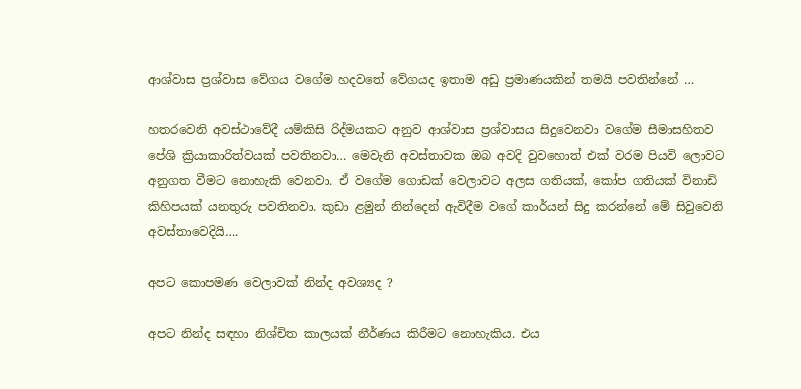ආශ්වාස ප්‍රශ්වාස වේගය වගේම හදවතේ වේගයද ඉතාම අඩු ප්‍රමාණයකින් තමයි පවතින්නේ …

හතරවෙනි අවස්ථාවේදී යම්කිසි රිද්මයකට අනුව ආශ්වාස ප්‍රශ්වාසය සිදුවෙනවා වගේම සීමාසහිතව පේශි ක්‍රියාකාරිත්වයක් පවතිනවා… මෙවැනි අවස්තාවක ඔබ අවදි වුවහොත් එක් වරම පියවි ලොවට අනුගත වීමට නොහැකි වෙනවා. ඒ වගේම ගොඩක් වෙලාවට අලස ගතියක්, කෝප ගතියක් විනාඩි කිහිපයක් යනතුරු පවතිනවා. කුඩා ළමුන් නින්දෙන් ඇවිදීම වගේ කාර්යන් සිදු කරන්නේ මේ සිවුවෙනි අවස්තාවෙදියි….

අපට කොපමණ වෙලාවක් නින්ද අවශ්‍යද ?

අපට නින්ද සඳහා නිශ්චිත කාලයක් නීර්ණය කිරීමට නොහැකිය. එය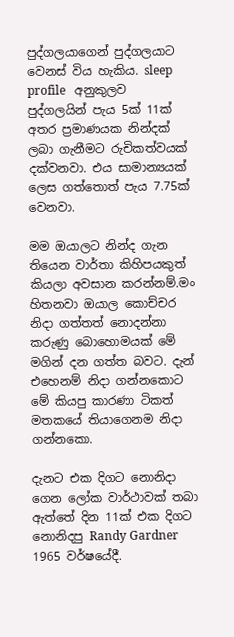පුද්ගලයාගෙන් පුද්ගලයාට වෙනස් විය හැකිය. sleep profile   අනුකුලව පුද්ගලයින් පැය 5ක් 11ක් අතර ප්‍රමාණයක නින්දක් ලබා ගැනීමට රුචිකත්වයක් දක්වනවා. එය සාමාන්‍යයක් ලෙස ගත්තොත් පැය 7.75ක් වෙනවා.

මම ඔයාලට නින්ද ගැන තියෙන වාර්තා කිහිපයකුත් කියලා අවසාන කරන්නම්.මං හිතනවා ඔයාල කොච්චර නිදා ගත්තත් නොදන්නා කරුණු බොහොමයක් මේ මගින් දන ගත්ත බවට. දැන් එහෙනම් නිදා ගන්නකොට මේ කියපු කාරණා ටිකත් මතකයේ තියාගෙනම නිදා ගන්නකො.

දැනට එක දිගට නොනිදා ගෙන ලෝක වාර්ථාවක් තබා ඇත්තේ දින 11ක් එක දිගට නොනිදපු Randy Gardner 1965 වර්ෂයේදී.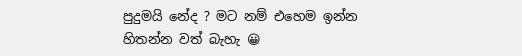පුදුමයි නේද ? මට නම් එහෙම ඉන්න හිතන්න වත් බැහැ 😀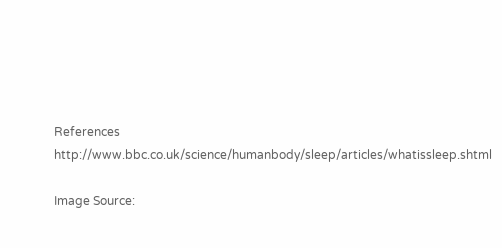References http://www.bbc.co.uk/science/humanbody/sleep/articles/whatissleep.shtml

Image Source: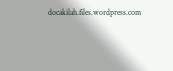docakilah.files.wordpress.com